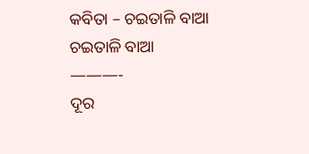କବିତା – ଚଇତାଳି ବାଆ
ଚଇତାଳି ବାଆ
———-
ଦୂର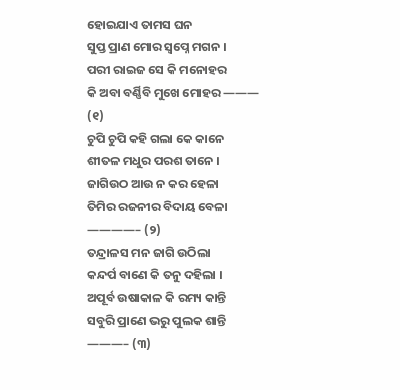ହୋଇଯାଏ ତାମସ ଘନ
ସୁପ୍ତ ପ୍ରାଣ ମୋର ସ୍ୱପ୍ନେ ମଗନ ।
ପରୀ ରାଇଜ ସେ କି ମନୋହର
କି ଅବା ବର୍ଣ୍ଣିବି ମୁଖେ ମୋହର ——— (୧)
ଚୁପି ଚୁପି କହି ଗଲା କେ କାନେ
ଶୀତଳ ମଧୁର ପରଶ ତାନେ ।
ଜାଗିଉଠ ଆଉ ନ କର ହେଳା
ତିମିର ରଜନୀର ବିଦାୟ ବେଳା ————– (୨)
ତନ୍ଦ୍ରାଳସ ମନ ଜାଗି ଉଠିଲା
କନ୍ଦର୍ପ ବାଣେ କି ତନୁ ଦହିଲା ।
ଅପୂର୍ବ ଉଷାକାଳ କି ରମ୍ୟ କାନ୍ତି
ସବୁରି ପ୍ରାଣେ ଭରୁ ପୁଲକ ଶାନ୍ତି ———– (୩)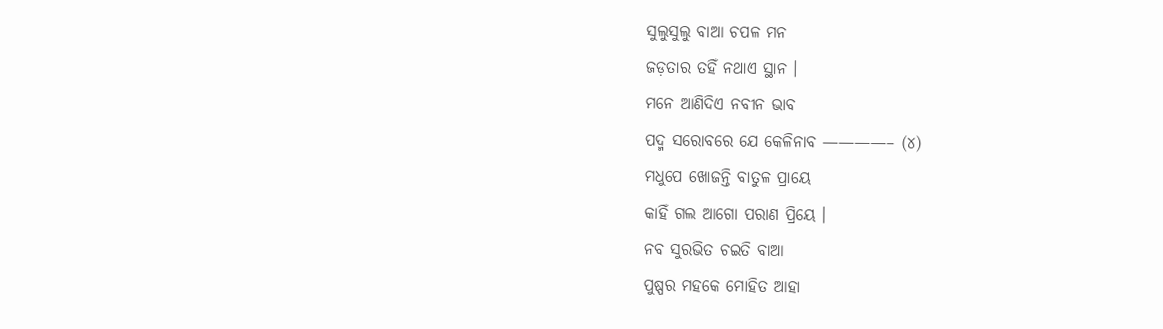ସୁଲୁସୁଲୁ ବାଆ ଚପଳ ମନ
ଜଡ଼ତାର ତହିଁ ନଥାଏ ସ୍ଥାନ ।
ମନେ ଆଣିଦିଏ ନବୀନ ଭାବ
ପଦ୍ମ ସରୋବରେ ଯେ କେଳିନାବ ————– (୪)
ମଧୁପେ ଖୋଜନ୍ତି ବାତୁଳ ପ୍ରାୟେ
କାହିଁ ଗଲ ଆଗୋ ପରାଣ ପ୍ରିୟେ ।
ନବ ସୁରଭିତ ଚଇତି ବାଆ
ପୁଷ୍ପର ମହକେ ମୋହିତ ଆହା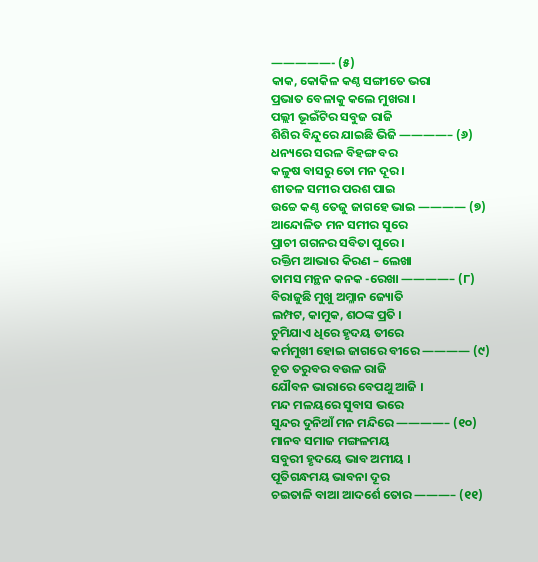—————- (୫)
କାକ, କୋକିଳ କଣ୍ଠ ସଙ୍ଗୀତେ ଭରା
ପ୍ରଭାତ ବେଳାକୁ କଲେ ମୁଖରା ।
ପଲ୍ଲୀ ଭୂଇଁଟିର ସବୁଜ ରାଜି
ଶିଶିର ବିନ୍ଦୁରେ ଯାଇଛି ଭିଜି ————– (୬)
ଧନ୍ୟରେ ସରଳ ବିହଙ୍ଗ ବର
କଳୁଷ ବାସରୁ ତୋ ମନ ଦୂର ।
ଶୀତଳ ସମୀର ପରଶ ପାଇ
ଉଚ୍ଚେ କଣ୍ଠ ତେଜୁ ଜାଗହେ ଭାଇ ———— (୭)
ଆନ୍ଦୋଳିତ ମନ ସମୀର ସୁରେ
ପ୍ରାଚୀ ଗଗନର ସବିତା ପୁରେ ।
ରକ୍ତିମ ଆଭାର କିରଣ – ଲେଖା
ତାମସ ମନ୍ଥନ କନକ -ରେଖା ————– (୮)
ବିରାଜୁଛି ମୁଖୁ ଅମ୍ଳାନ ଜ୍ୟୋତି
ଲମ୍ପଟ, କାମୁକ, ଶଠଙ୍କ ପ୍ରତି ।
ଚୁମିଯାଏ ଧିରେ ହୃଦୟ ତୀରେ
କର୍ମମୁଖୀ ହୋଇ ଜାଗରେ ବୀରେ ———— (୯)
ଚୂତ ତରୁବର ବଉଳ ରାଜି
ଯୌବନ ଭାରାରେ ବେପଥୁ ଆଜି ।
ମନ୍ଦ ମଳୟରେ ସୁବାସ ଭରେ
ସୁନ୍ଦର ଦୁନିଆଁ ମନ ମନ୍ଦିରେ ————– (୧୦)
ମାନବ ସମାଜ ମଙ୍ଗଳମୟ
ସବୁରୀ ହୃଦୟେ ଭାବ ଅମୀୟ ।
ପୂତିଗନ୍ଧମୟ ଭାବନା ଦୂର
ଚଇତାଳି ବାଆ ଆଦର୍ଶେ ତୋର ———– (୧୧)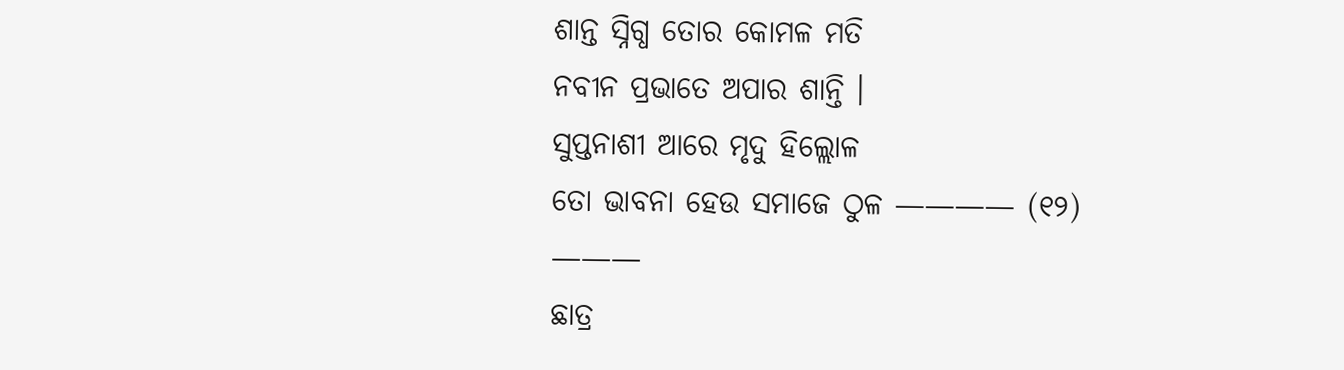ଶାନ୍ତ ସ୍ନିଗ୍ଧ ତୋର କୋମଳ ମତି
ନବୀନ ପ୍ରଭାତେ ଅପାର ଶାନ୍ତି ।
ସୁପ୍ତନାଶୀ ଆରେ ମୃଦୁ ହିଲ୍ଲୋଳ
ତୋ ଭାବନା ହେଉ ସମାଜେ ଠୁଳ ———— (୧୨)
———
ଛାତ୍ର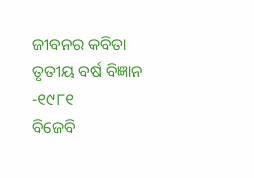ଜୀବନର କବିତା
ତୃତୀୟ ବର୍ଷ ବିଜ୍ଞାନ -୧୯୮୧
ବିଜେବି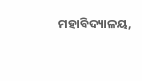ମହାବିଦ୍ୟାଳୟ,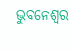ଭୁବନେଶ୍ୱର